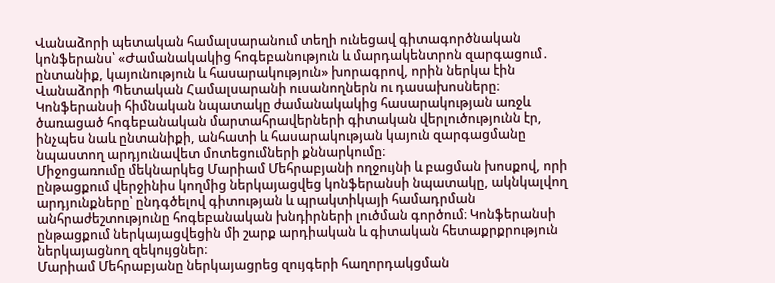Վանաձորի պետական համալսարանում տեղի ունեցավ գիտագործնական կոնֆերանս՝ «Ժամանակակից հոգեբանություն և մարդակենտրոն զարգացում․ ընտանիք, կայունություն և հասարակություն» խորագրով, որին ներկա էին Վանաձորի Պետական Համալսարանի ուսանողներն ու դասախոսները։ Կոնֆերանսի հիմնական նպատակը ժամանակակից հասարակության առջև ծառացած հոգեբանական մարտահրավերների գիտական վերլուծությունն էր, ինչպես նաև ընտանիքի, անհատի և հասարակության կայուն զարգացմանը նպաստող արդյունավետ մոտեցումների քննարկումը։
Միջոցառումը մեկնարկեց Մարիամ Մեհրաբյանի ողջույնի և բացման խոսքով, որի ընթացքում վերջինիս կողմից ներկայացվեց կոնֆերանսի նպատակը, ակնկալվող արդյունքները՝ ընդգծելով գիտության և պրակտիկայի համադրման անհրաժեշտությունը հոգեբանական խնդիրների լուծման գործում։ Կոնֆերանսի ընթացքում ներկայացվեցին մի շարք արդիական և գիտական հետաքրքրություն ներկայացնող զեկույցներ։
Մարիամ Մեհրաբյանը ներկայացրեց զույգերի հաղորդակցման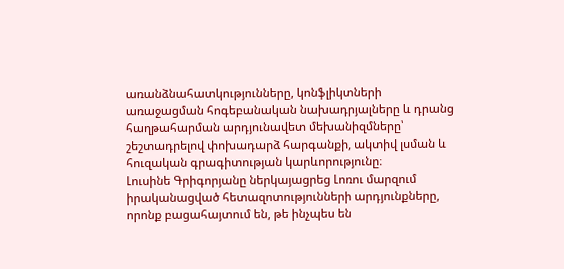առանձնահատկությունները, կոնֆլիկտների առաջացման հոգեբանական նախադրյալները և դրանց հաղթահարման արդյունավետ մեխանիզմները՝ շեշտադրելով փոխադարձ հարգանքի, ակտիվ լսման և հուզական գրագիտության կարևորությունը։
Լուսինե Գրիգորյանը ներկայացրեց Լոռու մարզում իրականացված հետազոտությունների արդյունքները, որոնք բացահայտում են, թե ինչպես են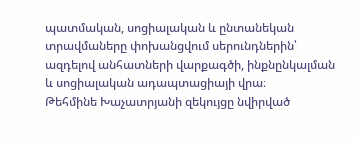պատմական, սոցիալական և ընտանեկան տրավմաները փոխանցվում սերունդներին՝ ազդելով անհատների վարքագծի, ինքնընկալման և սոցիալական ադապտացիայի վրա։
Թեհմինե Խաչատրյանի զեկույցը նվիրված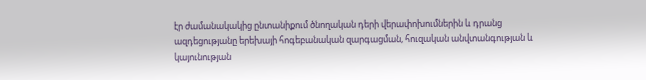էր ժամանակակից ընտանիքում ծնողական դերի վերափոխումներին և դրանց ազդեցությանը երեխայի հոգեբանական զարգացման, հուզական անվտանգության և կայունության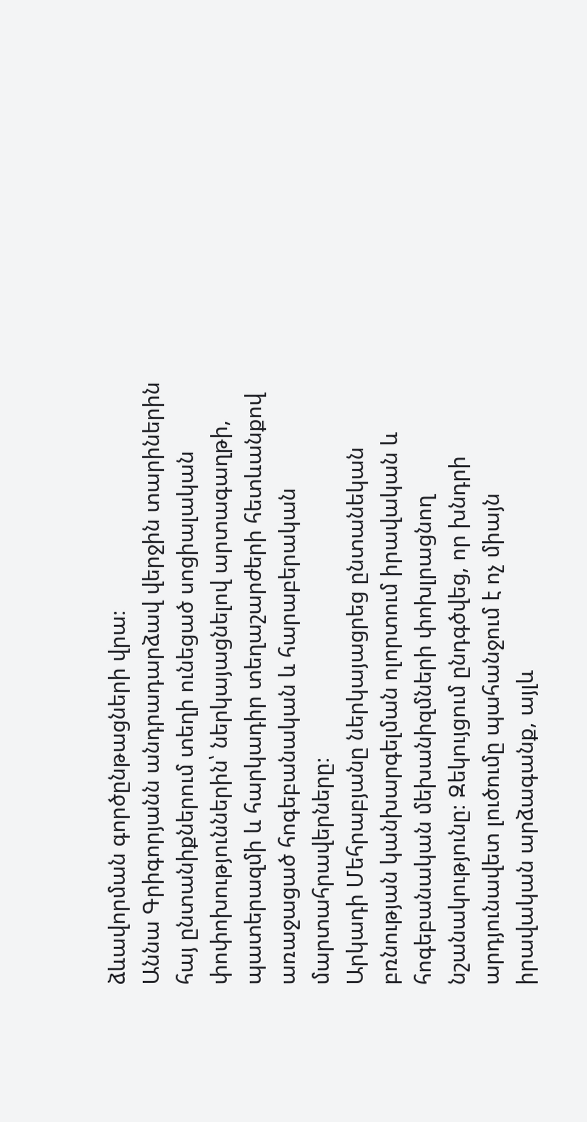ձևավորման գործընթացների վրա։
Աննա Գրիգորյանն անդրադարձավ վերջին տարիներին հայ ընտանիքներում տեղի ունեցած սոցիալական փոփոխություններին՝ ներկայացնելով արտագաղթի, պատերազմի և հարկադիր տեղաշարժերի հետևանքով առաջացած հոգեբանական և հարաբերական մարտահրավերները։
Արկադի Մեհրաբյանը ներկայացրեց ընտանեկան բռնության կանխարգելման ոլորտում իրավական և հոգեբանական մեխանիզմների փոխլրացնող նշանակությունը։ Զեկույցում ընդգծվեց, որ խնդրի արդյունավետ լուծումը պահանջում է ոչ միայն իրավական արձագանք, այլև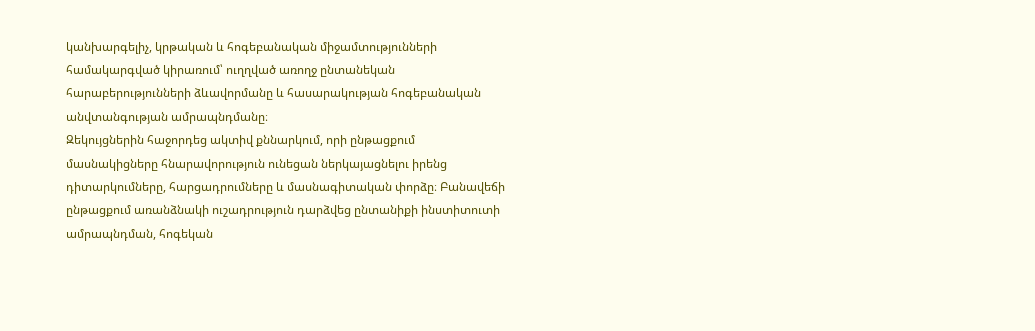կանխարգելիչ, կրթական և հոգեբանական միջամտությունների համակարգված կիրառում՝ ուղղված առողջ ընտանեկան հարաբերությունների ձևավորմանը և հասարակության հոգեբանական անվտանգության ամրապնդմանը։
Զեկույցներին հաջորդեց ակտիվ քննարկում, որի ընթացքում մասնակիցները հնարավորություն ունեցան ներկայացնելու իրենց դիտարկումները, հարցադրումները և մասնագիտական փորձը։ Բանավեճի ընթացքում առանձնակի ուշադրություն դարձվեց ընտանիքի ինստիտուտի ամրապնդման, հոգեկան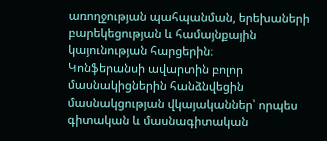առողջության պահպանման, երեխաների բարեկեցության և համայնքային կայունության հարցերին։
Կոնֆերանսի ավարտին բոլոր մասնակիցներին հանձնվեցին մասնակցության վկայականներ՝ որպես գիտական և մասնագիտական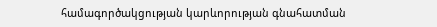համագործակցության կարևորության գնահատման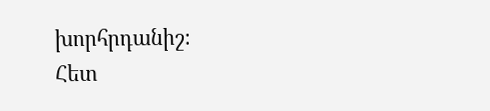խորհրդանիշ։
Հետ